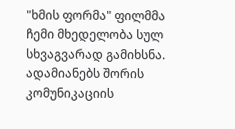"ხმის ფორმა" ფილმმა ჩემი მხედელობა სულ სხვაგვარად გამიხსნა. ადამიანებს შორის კომუნიკაციის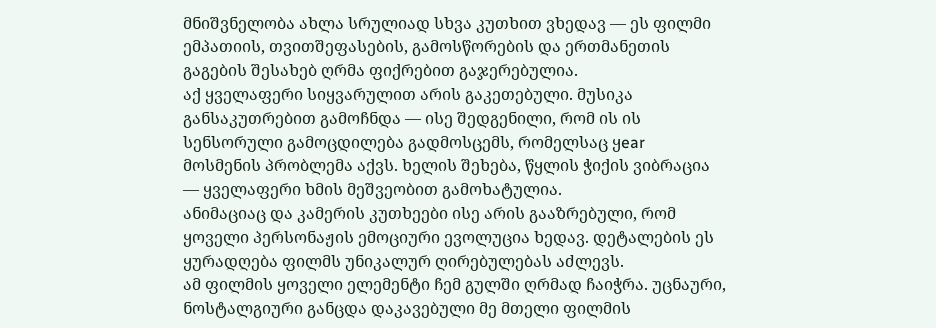მნიშვნელობა ახლა სრულიად სხვა კუთხით ვხედავ — ეს ფილმი ემპათიის, თვითშეფასების, გამოსწორების და ერთმანეთის გაგების შესახებ ღრმა ფიქრებით გაჯერებულია.
აქ ყველაფერი სიყვარულით არის გაკეთებული. მუსიკა განსაკუთრებით გამოჩნდა — ისე შედგენილი, რომ ის ის სენსორული გამოცდილება გადმოსცემს, რომელსაც ყear მოსმენის პრობლემა აქვს. ხელის შეხება, წყლის ჭიქის ვიბრაცია — ყველაფერი ხმის მეშვეობით გამოხატულია.
ანიმაციაც და კამერის კუთხეები ისე არის გააზრებული, რომ ყოველი პერსონაჟის ემოციური ევოლუცია ხედავ. დეტალების ეს ყურადღება ფილმს უნიკალურ ღირებულებას აძლევს.
ამ ფილმის ყოველი ელემენტი ჩემ გულში ღრმად ჩაიჭრა. უცნაური, ნოსტალგიური განცდა დაკავებული მე მთელი ფილმის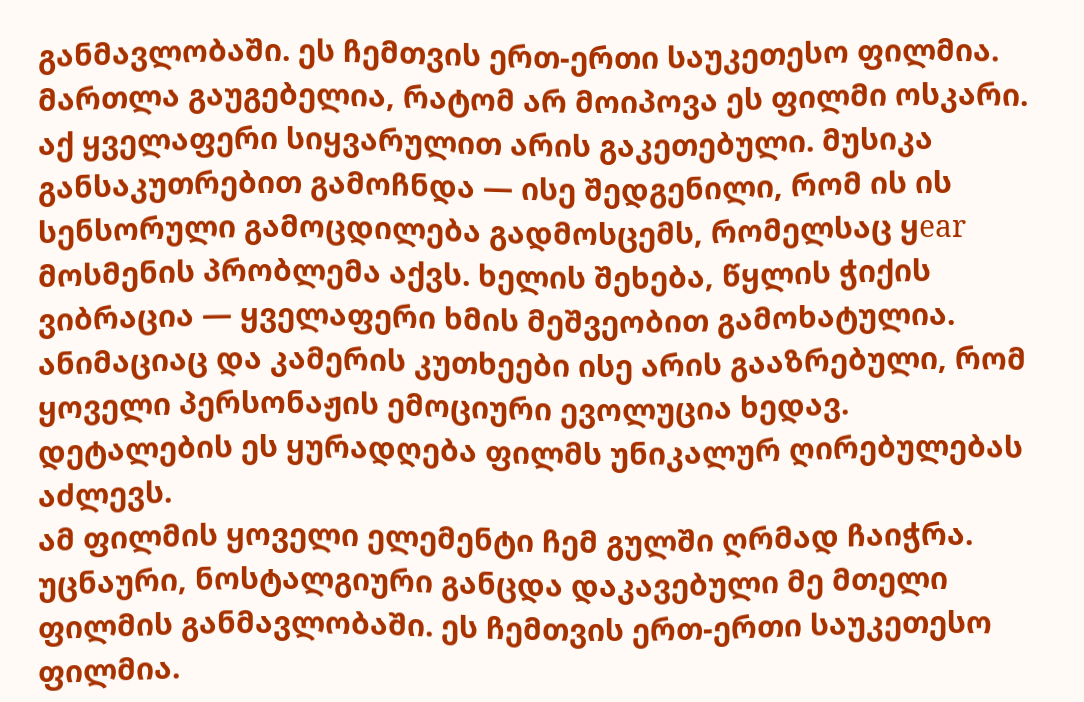განმავლობაში. ეს ჩემთვის ერთ-ერთი საუკეთესო ფილმია. მართლა გაუგებელია, რატომ არ მოიპოვა ეს ფილმი ოსკარი.
აქ ყველაფერი სიყვარულით არის გაკეთებული. მუსიკა განსაკუთრებით გამოჩნდა — ისე შედგენილი, რომ ის ის სენსორული გამოცდილება გადმოსცემს, რომელსაც ყear მოსმენის პრობლემა აქვს. ხელის შეხება, წყლის ჭიქის ვიბრაცია — ყველაფერი ხმის მეშვეობით გამოხატულია.
ანიმაციაც და კამერის კუთხეები ისე არის გააზრებული, რომ ყოველი პერსონაჟის ემოციური ევოლუცია ხედავ. დეტალების ეს ყურადღება ფილმს უნიკალურ ღირებულებას აძლევს.
ამ ფილმის ყოველი ელემენტი ჩემ გულში ღრმად ჩაიჭრა. უცნაური, ნოსტალგიური განცდა დაკავებული მე მთელი ფილმის განმავლობაში. ეს ჩემთვის ერთ-ერთი საუკეთესო ფილმია.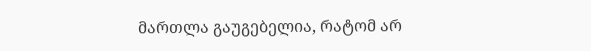მართლა გაუგებელია, რატომ არ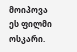მოიპოვა ეს ფილმი ოსკარი.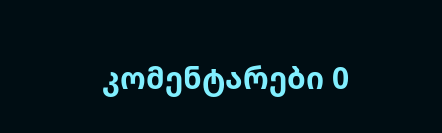კომენტარები 0